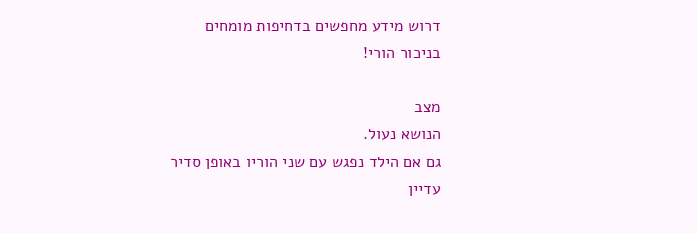דרוש מידע מחפשים בדחיפות מומחים בניכור הורי!

מצב
הנושא נעול.
גם אם הילד נפגש עם שני הוריו באופן סדיר עדיין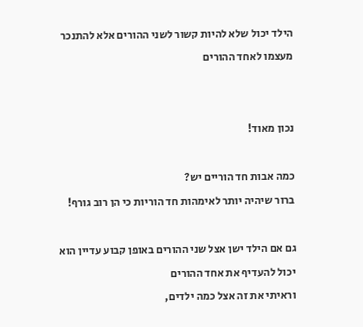הילד יכול שלא להיות קשור לשני ההורים אלא להתנכר מעצמו לאחד ההורים


נכון מאוד!

כמה אבות חד הוריים יש?
ברור שיהיה יותר לאימהות חד הוריות כי הן רוב גורף!

גם אם הילד ישן אצל שני ההורים באופן קבוע עדיין הוא יכול להעדיף את אחד ההורים
וראיתי את זה אצל כמה ילדים,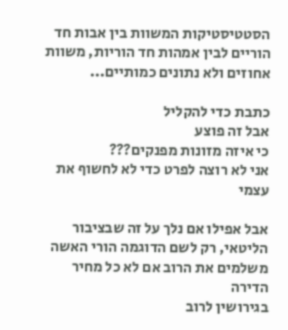הסטטיסטיקות המשוות בין אבות חד הוריים לבין אמהות חד הוריות, משוות אחוזים ולא נתונים כמותיים...

כתבת כדי להקליל
אבל זה פוצע
כי איזה מזונות מפנקים???
אני לא רוצה לפרט כדי לא לחשוף את עצמי

אבל אפילו אם נלך על זה שבציבור הליטאי, רק לשם הדוגמה הורי האשה משלמים את הרוב אם לא כל מחיר הדירה
בגירושין לרוב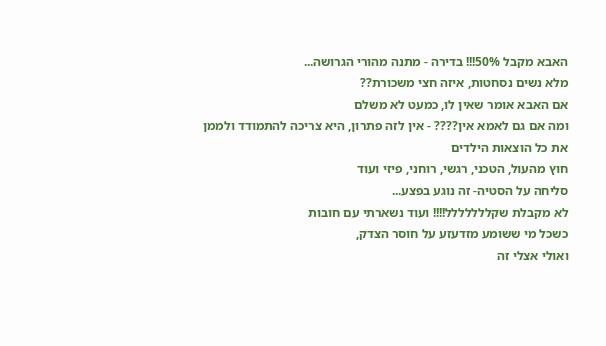האבא מקבל 50%!!! בדירה - מתנה מהורי הגרושה...
מלא נשים נסחטות, איזה חצי משכורת??
אם האבא אומר שאין לו, כמעט לא משלם
ומה אם גם לאמא אין???? - אין לזה פתרון, היא צריכה להתמודד ולממן את כל הוצאות הילדים
חוץ מהעול, הטכני, רגשי, רוחני, פיזי ועוד
סליחה על הסטיה- זה נוגע בפצע...
לא מקבלת שקללללללל!!!! ועוד נשארתי עם חובות
כשכל מי ששומע מזדעזע על חוסר הצדק,
ואולי אצלי זה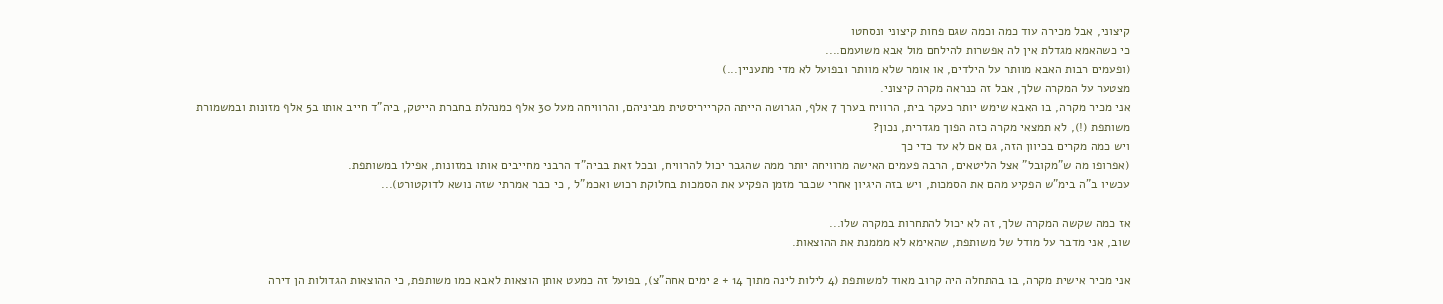קיצוני, אבל מכירה עוד כמה וכמה שגם פחות קיצוני ונסחטו
כי כשהאמא מגדלת אין לה אפשרות להילחם מול אבא משועמם....
(ופעמים רבות האבא מוותר על הילדים, או אומר שלא מוותר ובפועל לא מדי מתעניין...)
מצטער על המקרה שלך, אבל זה כנראה מקרה קיצוני.
אני מכיר מקרה, בו האבא שימש יותר כעקר בית, הרוויח בערך 7 אלף, הגרושה הייתה הקרייריסטית מביניהם, והרוויחה מעל 30 אלף כמנהלת בחברת הייטק, ביה"ד חייב אותו ב5 אלף מזונות ובמשמורת משותפת (!), לא תמצאי מקרה כזה הפוך מגדרית, נכון?
ויש כמה מקרים בכיוון הזה, גם אם לא עד כדי כך
(אפרופו מה ש"מקובל" אצל הליטאים, הרבה פעמים האישה מרוויחה יותר ממה שהגבר יכול להרוויח, ובכל זאת בביה"ד הרבני מחייבים אותו במזונות, אפילו במשותפת.
עכשיו ב"ה בימ"ש הפקיע מהם את הסמכות, ויש בזה היגיון אחרי שכבר מזמן הפקיע את הסמכות בחלוקת רכוש ואכמ"ל , כי כבר אמרתי שזה נושא לדוקטורט)...

אז כמה שקשה המקרה שלך, זה לא יכול להתחרות במקרה שלו...
שוב, אני מדבר על מודל של משותפת, שהאימא לא מממנת את ההוצאות.

אני מכיר אישית מקרה, בו בהתחלה היה קרוב מאוד למשותפת (4 לילות לינה מתוך 14 + 2 ימים אחה"צ), בפועל זה כמעט אותן הוצאות לאבא כמו משותפת, כי ההוצאות הגדולות הן דירה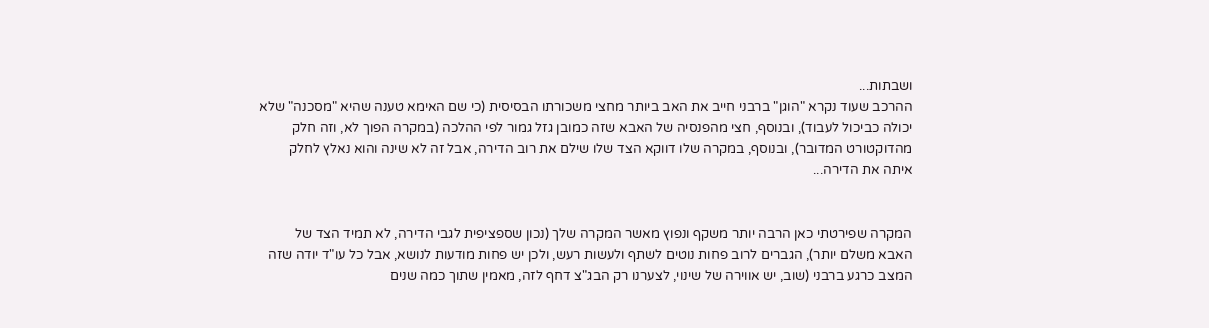ושבתות...
ההרכב שעוד נקרא "הוגן" ברבני חייב את האב ביותר מחצי משכורתו הבסיסית (כי שם האימא טענה שהיא "מסכנה" שלא יכולה כביכול לעבוד), ובנוסף, חצי מהפנסיה של האבא שזה כמובן גזל גמור לפי ההלכה (במקרה הפוך לא, וזה חלק מהדוקטורט המדובר), ובנוסף, במקרה שלו דווקא הצד שלו שילם את רוב הדירה, אבל זה לא שינה והוא נאלץ לחלק איתה את הדירה...


המקרה שפירטתי כאן הרבה יותר משקף ונפוץ מאשר המקרה שלך (נכון שספציפית לגבי הדירה, לא תמיד הצד של האבא משלם יותר), הגברים לרוב פחות נוטים לשתף ולעשות רעש, ולכן יש פחות מודעות לנושא, אבל כל עו"ד יודה שזה המצב כרגע ברבני (שוב, יש אווירה של שינוי, לצערנו רק הבג"צ דחף לזה, מאמין שתוך כמה שנים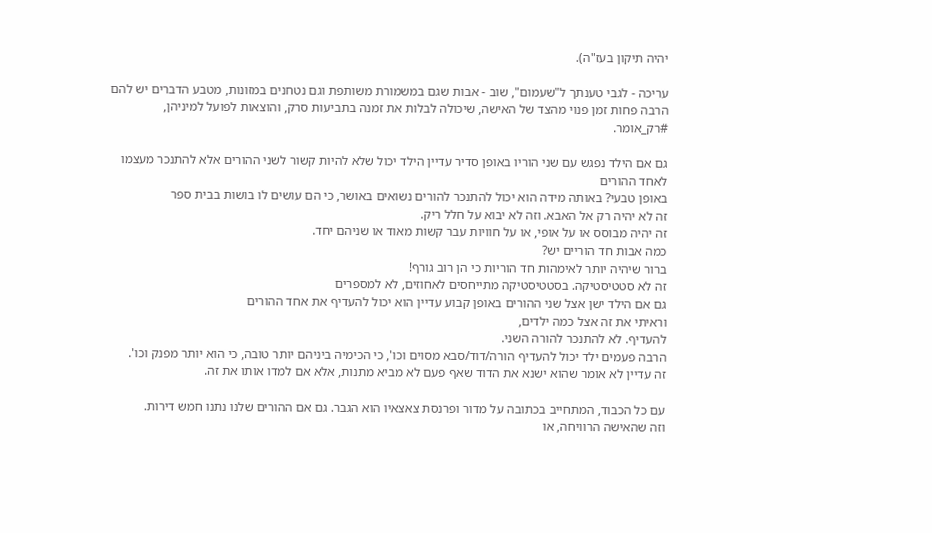יהיה תיקון בעז"ה).

עריכה - לגבי טענתך ל"שעמום", שוב - אבות שגם במשמורת משותפת וגם נטחנים במזונות, מטבע הדברים יש להם הרבה פחות זמן פנוי מהצד של האישה, שיכולה לבלות את זמנה בתביעות סרק, והוצאות לפועל למיניהן, #רק_אומר.

גם אם הילד נפגש עם שני הוריו באופן סדיר עדיין הילד יכול שלא להיות קשור לשני ההורים אלא להתנכר מעצמו לאחד ההורים
באופן טבעי? באותה מידה הוא יכול להתנכר להורים נשואים באושר, כי הם עושים לו בושות בבית ספר
זה לא יהיה רק אל האבא. וזה לא יבוא על חלל ריק.
זה יהיה מבוסס או על אופי, או על חוויות עבר קשות מאוד או שניהם יחד.
כמה אבות חד הוריים יש?
ברור שיהיה יותר לאימהות חד הוריות כי הן רוב גורף!
זה לא סטטיסטיקה. בסטטיסטיקה מתייחסים לאחוזים, לא למספרים
גם אם הילד ישן אצל שני ההורים באופן קבוע עדיין הוא יכול להעדיף את אחד ההורים
וראיתי את זה אצל כמה ילדים,
להעדיף. לא להתנכר להורה השני.
הרבה פעמים ילד יכול להעדיף הורה/דוד/סבא מסוים וכו', כי הכימיה ביניהם יותר טובה, כי הוא יותר מפנק וכו'.
זה עדיין לא אומר שהוא ישנא את הדוד שאף פעם לא מביא מתנות, אלא אם למדו אותו את זה.

עם כל הכבוד, המתחייב בכתובה על מדור ופרנסת צאצאיו הוא הגבר. גם אם ההורים שלנו נתנו חמש דירות.
וזה שהאישה הרוויחה, או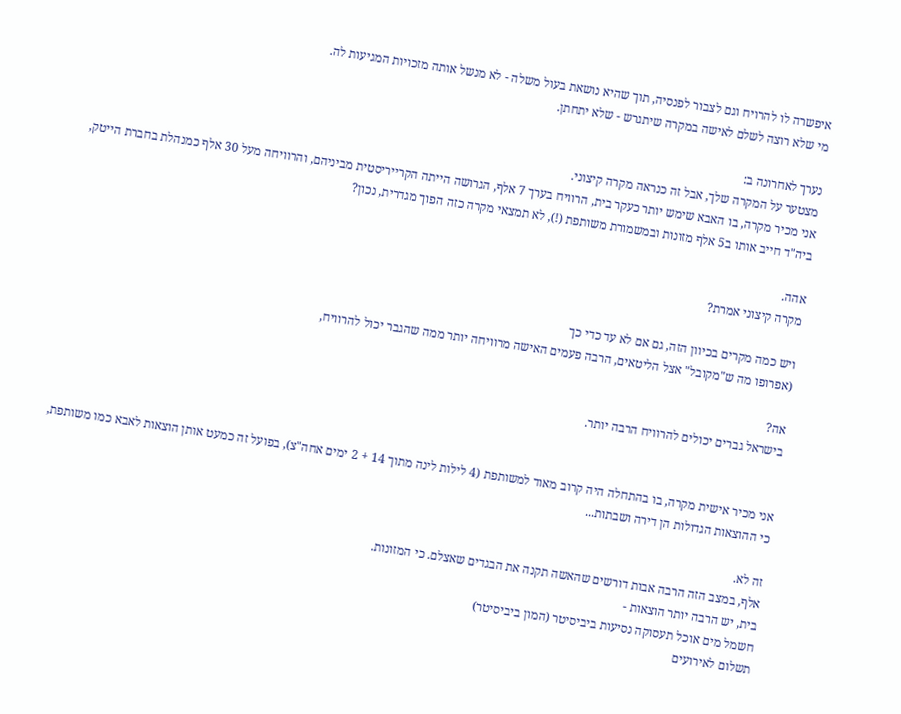איפשרה לו להרויח וגם לצבור לפנסיה, תוך שהיא נושאת בעול משלה - לא מנשל אותה מזכויות המגיעות לה.
מי שלא רוצה לשלם לאישה במקרה שיתגרש - שלא יתחתן.

נערך לאחרונה ב:
מצטער על המקרה שלך, אבל זה כנראה מקרה קיצוני.
אני מכיר מקרה, בו האבא שימש יותר כעקר בית, הרוויח בערך 7 אלף, הגרושה הייתה הקרייריסטית מביניהם, והרוויחה מעל 30 אלף כמנהלת בחברת הייטק, ביה"ד חייב אותו ב5 אלף מזונות ובמשמורת משותפת (!), לא תמצאי מקרה כזה הפוך מגדרית, נכון?

אהה.
מקרה קיצוני אמרת?

ויש כמה מקרים בכיוון הזה, גם אם לא עד כדי כך
(אפרופו מה ש"מקובל" אצל הליטאים, הרבה פעמים האישה מרוויחה יותר ממה שהגבר יכול להרוויח,

אה?
בישראל גברים יכולים להרוויח הרבה יותר.


אני מכיר אישית מקרה, בו בהתחלה היה קרוב מאוד למשותפת (4 לילות לינה מתוך 14 + 2 ימים אחה"צ), בפועל זה כמעט אותן הוצאות לאבא כמו משותפת, כי ההוצאות הגדולות הן דירה ושבתות...

זה לא.
אלף, במצב הזה הרבה אבות דורשים שהאשה תקנה את הבגדים שאצלם. כי המזונות.
בית, יש הרבה יותר הוצאות -
חשמל מים אוכל תעסוקה נסיעות ביביסיטר (המון ביביסיטר)
תשלום לאירועים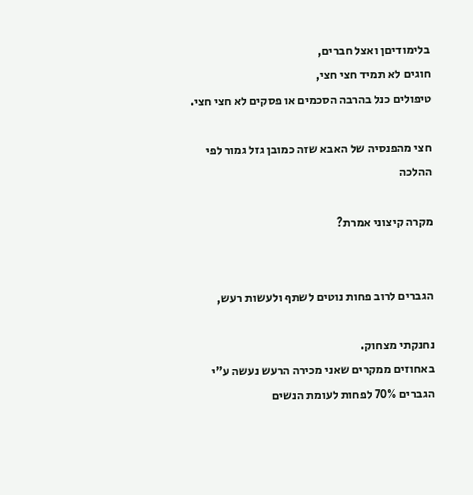בלימודיםן ואצל חברים,
חוגים לא תמיד חצי חצי,
טיפולים כנל בהרבה הסכמים או פסקים לא חצי חצי.

חצי מהפנסיה של האבא שזה כמובן גזל גמור לפי ההלכה

מקרה קיצוני אמרת?


הגברים לרוב פחות נוטים לשתף ולעשות רעש,

נחנקתי מצחוק.
באחוזים ממקרים שאני מכירה הרעש נעשה ע"י הגברים 70% לפחות לעומת הנשים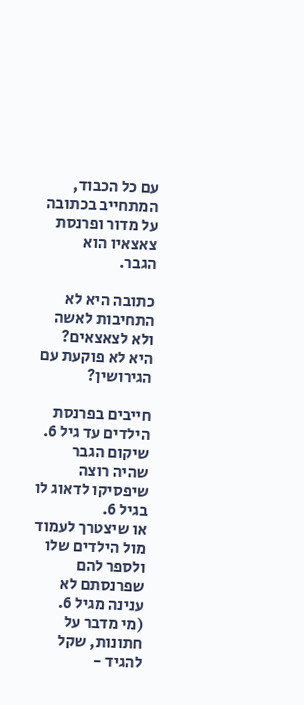עם כל הכבוד, המתחייב בכתובה על מדור ופרנסת צאצאיו הוא הגבר.

כתובה היא לא התחיבות לאשה ולא לצאצאים?
היא לא פוקעת עם הגירושין?

חייבים בפרנסת הילדים עד גיל 6.
שיקום הגבר שהיה רוצה שיפסיקו לדאוג לו בגיל 6.
או שיצטרך לעמוד מול הילדים שלו ולספר להם שפרנסתם לא ענינה מגיל 6.
(מי מדבר על חתונות, שקל להגיד -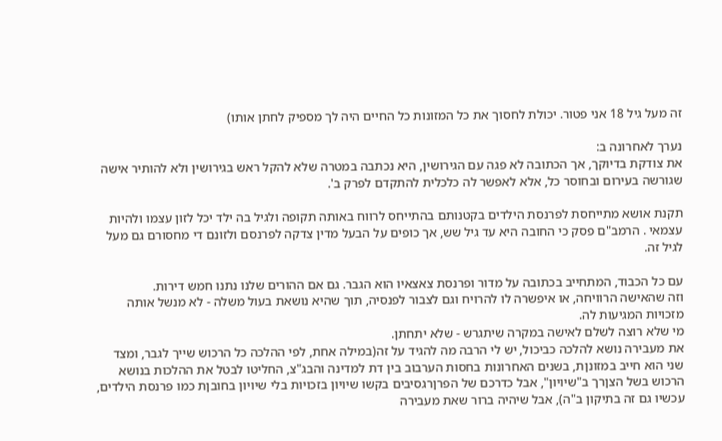זה מעל גיל 18 אני פטור. יכולת לחסוך את כל המזונות כל החיים היה לך מספיק לחתן אותו)

נערך לאחרונה ב:
את צודקת בדיוקך, אך הכתובה לא פגה עם הגירושין, היא נכתבה במטרה שלא להקל ראש בגירושין ולא להותיר אישה שגורשה בעירום ובחוסר כל, אלא לאפשר לה כלכלית להתקדם לפרק ב'.

תקנת אושא מתייחסת לפרנסת הילדים בקטנותם בהתייחס לרווח באותה תקופה ולגיל בה ילד יכל לזון עצמו ולהיות עצמאי . הרמב"ם פסק כי החובה היא עד גיל שש, אך כופים על הבעל מדין צדקה לפרנסם ולזונם די מחסורם גם מעל לגיל זה.

עם כל הכבוד, המתחייב בכתובה על מדור ופרנסת צאצאיו הוא הגבר. גם אם ההורים שלנו נתנו חמש דירות.
וזה שהאישה הרוויחה, או איפשרה לו להרויח וגם לצבור לפנסיה, תוך שהיא נושאת בעול משלה - לא מנשל אותה מזכויות המגיעות לה.
מי שלא רוצה לשלם לאישה במקרה שיתגרש - שלא יתחתן.
את מעבירה נושא להלכה כביכול, יש לי הרבה מה להגיד על זה(במילה אחת, לפי ההלכה כל הרכוש שייך לגבר, ומצד שני הוא חייב במזונןת, בשנים האחרונות בחסות הערבוב בין דת למדינה והבג"צ, החליטו לבטל את ההלכות בנושא הרכוש בשל הצןרך ב"שיויון", אבל כדרכם של הפרןרגסיבים בקשו שיויון בזכויות בלי שיויון בחובןת כמו פרנסת הילדים, עכשיו גם זה בתיקון ב"ה), אבל שיהיה ברור שאת מעבירה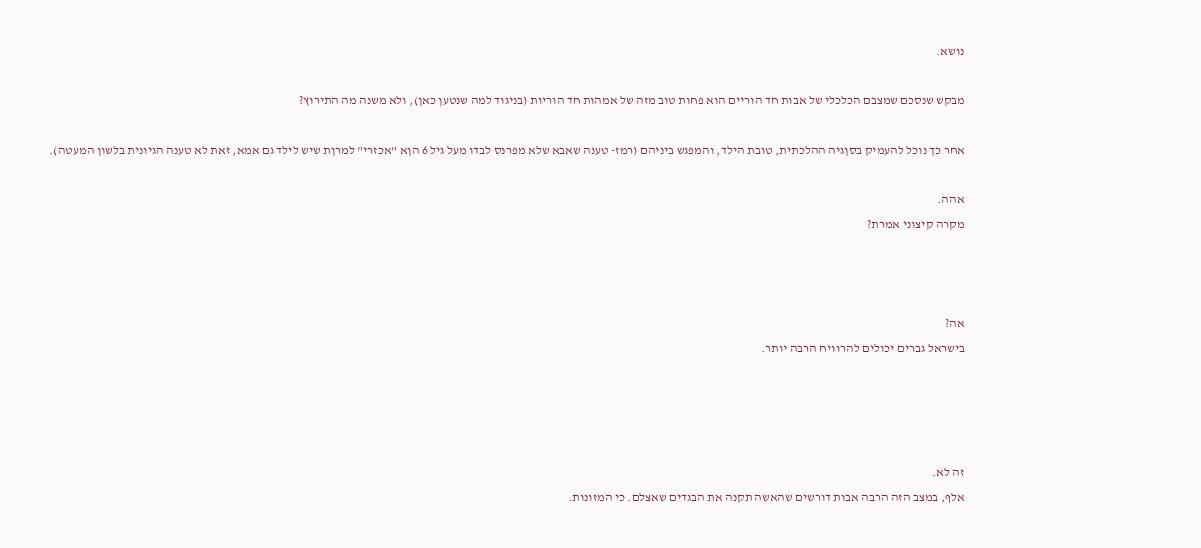נושא.

מבקש שנסכם שמצבם הכלכלי של אבות חד הוריים הוא פחות טוב מזה של אמהות חד הוריות (בניגוד למה שנטען כאן), ולא משנה מה התירוץ?

אחר כך נוכל להעמיק בסןגיה ההלכתית, טובת הילד, והמפגש ביניהם (רמז- טענה שאבא שלא מפרנס לבדו מעל גיל 6 הןא "אכזרי" למרןת שיש לילד גם אמא, זאת לא טענה הגיונית בלשון המעטה).

אהה.
מקרה קיצוני אמרת?



אה?
בישראל גברים יכולים להרוויח הרבה יותר.




זה לא.
אלף, במצב הזה הרבה אבות דורשים שהאשה תקנה את הבגדים שאצלם. כי המזונות.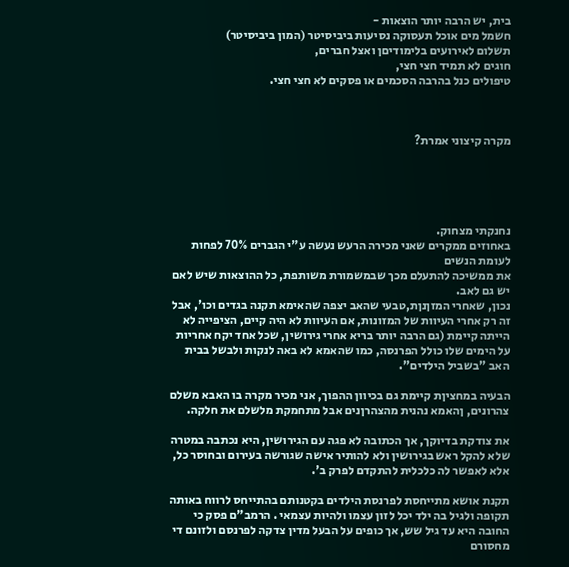בית, יש הרבה יותר הוצאות -
חשמל מים אוכל תעסוקה נסיעות ביביסיטר (המון ביביסיטר)
תשלום לאירועים בלימודיםן ואצל חברים,
חוגים לא תמיד חצי חצי,
טיפולים כנל בהרבה הסכמים או פסקים לא חצי חצי.



מקרה קיצוני אמרת?





נחנקתי מצחוק.
באחוזים ממקרים שאני מכירה הרעש נעשה ע"י הגברים 70% לפחות לעומת הנשים
את ממשיכה להתעלם מכך שבמשמורת משותפת, כל ההוצאות שיש לאם יש גם לאב.
נכון, שאחרי המזןנןת,טבעי שהאב יצפה שהאימא תקנה בגדים וכו', אבל זה רק אחרי העיוות של המזונות, אם העיוות לא היה קיים, הציפייה לא הייתה קיימת (גם הרבה יותר בריא אחרי גירושין, שכל אחד יקח אחריות על הימים שלו כולל הפרנסה, כמו שהאמא לא באה לנקות ולבשל בבית האב "בשביל הילדים".

הבעיה במחציןת קיימת גם בכיוון ההפוך, אני מכיר מקרה בו האבא משלם צהרונים, ןהאמא נהנית מהצהרןנים אבל מתחמקת מלשלם את חלקה.

את צודקת בדיוקך, אך הכתובה לא פגה עם הגירושין, היא נכתבה במטרה שלא להקל ראש בגירושין ולא להותיר אישה שגורשה בעירום ובחוסר כל, אלא לאפשר לה כלכלית להתקדם לפרק ב'.

תקנת אושא מתייחסת לפרנסת הילדים בקטנותם בהתייחס לרווח באותה תקופה ולגיל בה ילד יכל לזון עצמו ולהיות עצמאי . הרמב"ם פסק כי החובה היא עד גיל שש, אך כופים על הבעל מדין צדקה לפרנסם ולזונם די מחסורם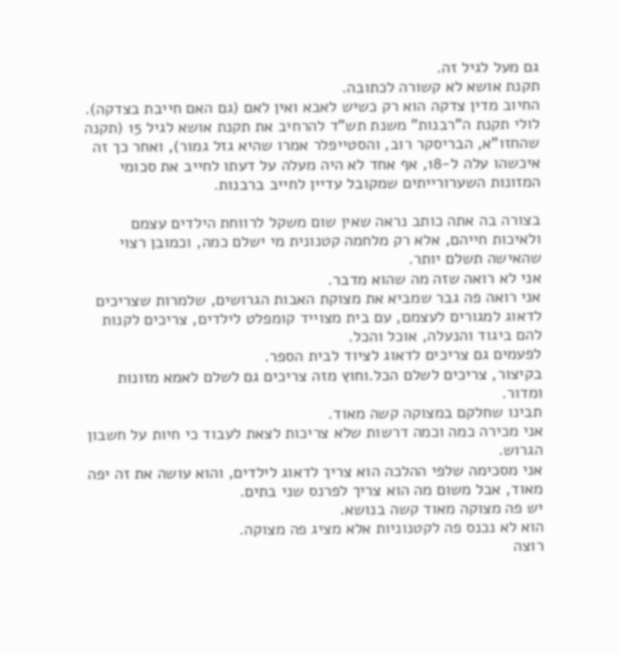גם מעל לגיל זה.
תקנת אושא לא קשורה לכתובה.
החיוב מדין צדקה הוא רק כשיש לאבא ואין לאם (גם האם חייבת בצדקה).
לולי תקנת ה"רבנות" משנת תש"ד להרחיב את תקנת אושא לגיל 15 (תקנה שהחזו"א, הבריסקר רוב, והסטייפלר אמרו שהיא גזל גמור), ואחר כך זה איכשהו עלה ל-18, אף אחד לא היה מעלה על דעתו לחייב את סכומי המזונות השערורייתים שמקובל עדיין לחייב ברבנות.

בצורה בה אתה כותב נראה שאין שום משקל לרווחת הילדים עצמם ולאיכות חייהם, אלא רק מלחמה קטנונית מי ישלם כמה, וכמובן רצוי שהאישה תשלם יותר.
אני לא רואה שזה מה שהוא מדבר.
אני רואה פה גבר שמביא את מצוקת האבות הגרושים, שלמרות שצריכים לדאוג למגורים לעצמם, עם בית מצוייד קומפלט לילדים, צריכים לקנות להם ביגוד והנעלה, אוכל והכל.
לפעמים גם צריכים לדאוג לציוד לבית הספר.
בקיצור, צריכים לשלם הכל.וחוץ מזה צריכים גם לשלם לאמא מזונות ומדור.
תבינו שחלקם במצוקה קשה מאוד.
אני מכירה כמה וכמה דרשות שלא צריכות לצאת לעבוד כי חיות על חשבון הגרוש.
אני מסכימה שלפי ההלכה הוא צריך לדאוג לילדים, והוא עושה את זה יפה מאוד, אבל משום מה הוא צריך לפרנס שני בתים.
יש פה מצוקה מאוד קשה בנושא.
הוא לא נכנס פה לקטנוניות אלא מציג פה מצוקה.
רוצה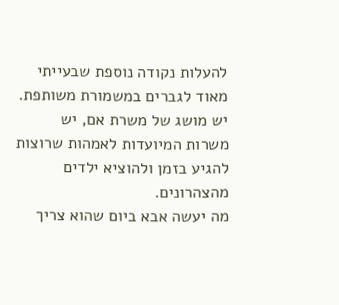להעלות נקודה נוספת שבעייתי מאוד לגברים במשמורת משותפת.
יש מושג של משרת אם, יש משרות המיועדות לאמהות שרוצות להגיע בזמן ולהוציא ילדים מהצהרונים.
מה יעשה אבא ביום שהוא צריך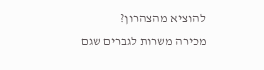להוציא מהצהרון?
מכירה משרות לגברים שגם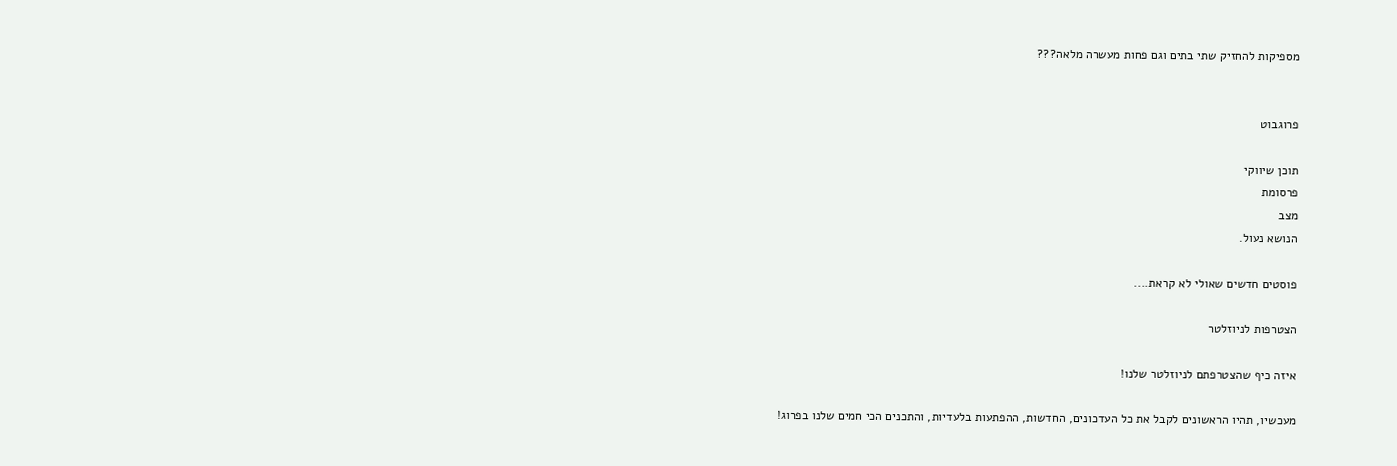מספיקות להחזיק שתי בתים וגם פחות מעשרה מלאה???


פרוגבוט

תוכן שיווקי
פרסומת
מצב
הנושא נעול.

פוסטים חדשים שאולי לא קראת....

הצטרפות לניוזלטר

איזה כיף שהצטרפתם לניוזלטר שלנו!

מעכשיו, תהיו הראשונים לקבל את כל העדכונים, החדשות, ההפתעות בלעדיות, והתכנים הכי חמים שלנו בפרוג!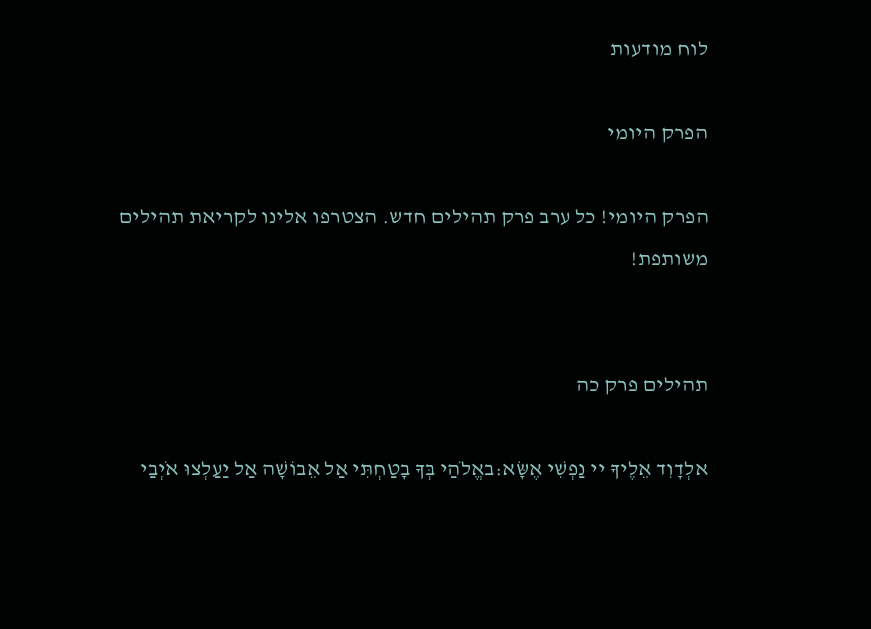לוח מודעות

הפרק היומי

הפרק היומי! כל ערב פרק תהילים חדש. הצטרפו אלינו לקריאת תהילים משותפת!


תהילים פרק כה

אלְדָוִד אֵלֶיךָ יי נַפְשִׁי אֶשָּׂא:באֱלֹהַי בְּךָ בָטַחְתִּי אַל אֵבוֹשָׁה אַל יַעַלְצוּ אֹיְבַי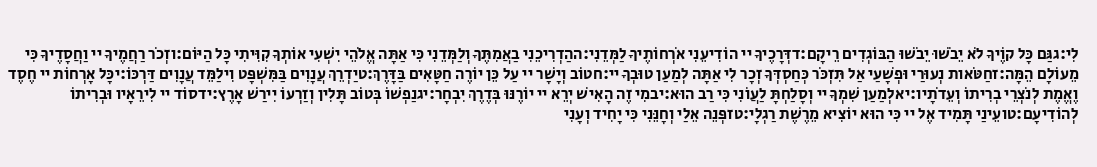לִי:גגַּם כָּל קוֶֹיךָ לֹא יֵבֹשׁוּ יֵבֹשׁוּ הַבּוֹגְדִים רֵיקָם:דדְּרָכֶיךָ יי הוֹדִיעֵנִי אֹרְחוֹתֶיךָ לַמְּדֵנִי:ההַדְרִיכֵנִי בַאֲמִתֶּךָ וְלַמְּדֵנִי כִּי אַתָּה אֱלֹהֵי יִשְׁעִי אוֹתְךָ קִוִּיתִי כָּל הַיּוֹם:וזְכֹר רַחֲמֶיךָ יי וַחֲסָדֶיךָ כִּי מֵעוֹלָם הֵמָּה:זחַטֹּאות נְעוּרַי וּפְשָׁעַי אַל תִּזְכֹּר כְּחַסְדְּךָ זְכָר לִי אַתָּה לְמַעַן טוּבְךָ יי:חטוֹב וְיָשָׁר יי עַל כֵּן יוֹרֶה חַטָּאִים בַּדָּרֶךְ:טיַדְרֵךְ עֲנָוִים בַּמִּשְׁפָּט וִילַמֵּד עֲנָוִים דַּרְכּוֹ:יכָּל אָרְחוֹת יי חֶסֶד וֶאֱמֶת לְנֹצְרֵי בְרִיתוֹ וְעֵדֹתָיו:יאלְמַעַן שִׁמְךָ יי וְסָלַחְתָּ לַעֲוֹנִי כִּי רַב הוּא:יבמִי זֶה הָאִישׁ יְרֵא יי יוֹרֶנּוּ בְּדֶרֶךְ יִבְחָר:יגנַפְשׁוֹ בְּטוֹב תָּלִין וְזַרְעוֹ יִירַשׁ אָרֶץ:ידסוֹד יי לִירֵאָיו וּבְרִיתוֹ לְהוֹדִיעָם:טועֵינַי תָּמִיד אֶל יי כִּי הוּא יוֹצִיא מֵרֶשֶׁת רַגְלָי:טזפְּנֵה אֵלַי וְחָנֵּנִי כִּי יָחִיד וְעָנִי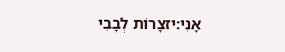אָנִי:יזצָרוֹת לְבָבִי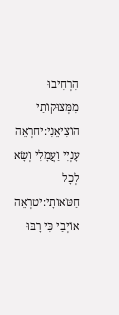הִרְחִיבוּ מִמְּצוּקוֹתַי הוֹצִיאֵנִי:יחרְאֵה עָנְיִי וַעֲמָלִי וְשָׂא לְכָל חַטֹּאותָי:יטרְאֵה אוֹיְבַי כִּי רָבּוּ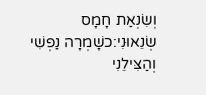וְשִׂנְאַת חָמָס שְׂנֵאוּנִי:כשָׁמְרָה נַפְשִׁי וְהַצִּילֵנִי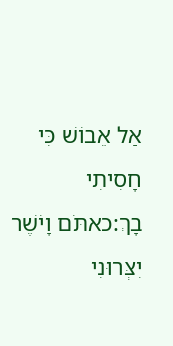אַל אֵבוֹשׁ כִּי חָסִיתִי בָךְ:כאתֹּם וָיֹשֶׁר יִצְּרוּנִי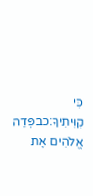כִּי קִוִּיתִיךָ:כבפְּדֵה אֱלֹהִים אֶת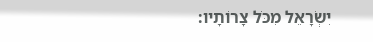יִשְׂרָאֵל מִכֹּל צָרוֹתָיו: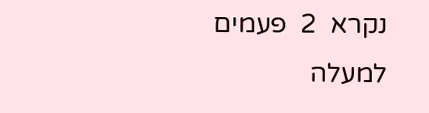נקרא  2  פעמים
למעלה